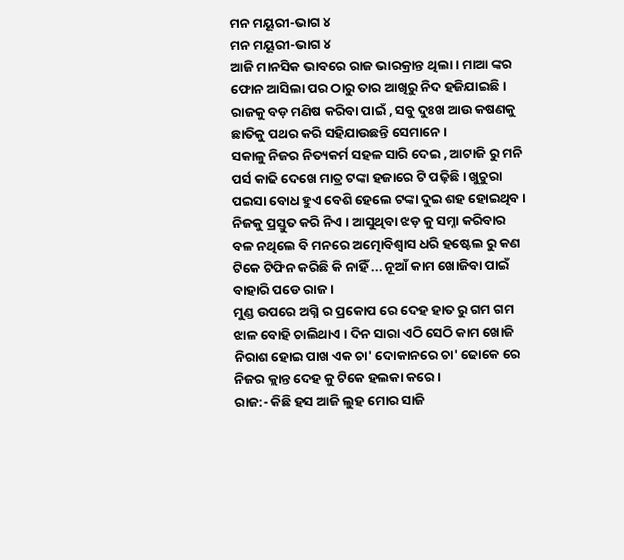ମନ ମୟୂରୀ-ଭାଗ ୪
ମନ ମୟୂରୀ-ଭାଗ ୪
ଆଜି ମାନସିକ ଭାବରେ ରାଜ ଭାରକ୍ରାନ୍ତ ଥିଲା । ମାଆ ଙ୍କର ଫୋନ ଆସିଲା ପର ଠାରୁ ତାର ଆଖିରୁ ନିଦ ହଜିଯାଇଛି । ରାଜକୁ ବଡ଼ ମଣିଷ କରିବା ପାଇଁ , ସବୁ ଦୁଃଖ ଆଉ କଷଣକୁ ଛାତିକୁ ପଥର କରି ସହିଯାଉଛନ୍ତି ସେମାନେ।
ସକାଳୁ ନିଜର ନିତ୍ୟକର୍ମ ସହଳ ସାରି ଦେଇ , ଆଟାଜି ରୁ ମନି ପର୍ସ କାଢି ଦେଖେ ମାତ୍ର ଟଙ୍କା ହଜାରେ ଟି ପଢ଼ିଛି । ଖୁଚୁରା ପଇସା ବୋଧ ହୁଏ ବେଶି ହେଲେ ଟଙ୍କା ଦୁଇ ଶହ ହୋଇଥିବ ।
ନିଜକୁ ପ୍ରସ୍ତୁତ କରି ନିଏ । ଆସୁଥିବା ଝଡ଼ କୁ ସମ୍ନା କରିବାର ବଳ ନଥିଲେ ବି ମନରେ ଅତ୍ମୋବିଶ୍ୱାସ ଧରି ହଷ୍ଟେଲ ରୁ କଣ ଟିକେ ଟିଫିନ କରିଛି କି ନାହିଁ ... ନୂଆଁ କାମ ଖୋଜିବା ପାଇଁ ବାହାରି ପଡେ ରାଜ ।
ମୁଣ୍ଡ ଉପରେ ଅଗ୍ନି ର ପ୍ରକୋପ ରେ ଦେହ ହାତ ରୁ ଗମ ଗମ ଝାଳ ବୋହି ଚାଲିଥାଏ । ଦିନ ସାରା ଏଠି ସେଠି କାମ ଖୋଜି ନିରାଶ ହୋଇ ପାଖ ଏକ ଚା' ଦୋକାନରେ ଚା' ଢୋକେ ରେ ନିଜର କ୍ଲାନ୍ତ ଦେହ କୁ ଟିକେ ହଲକା କରେ ।
ରାଜ:- କିଛି ହସ ଆଜି ଲୁହ ମୋର ସାଜି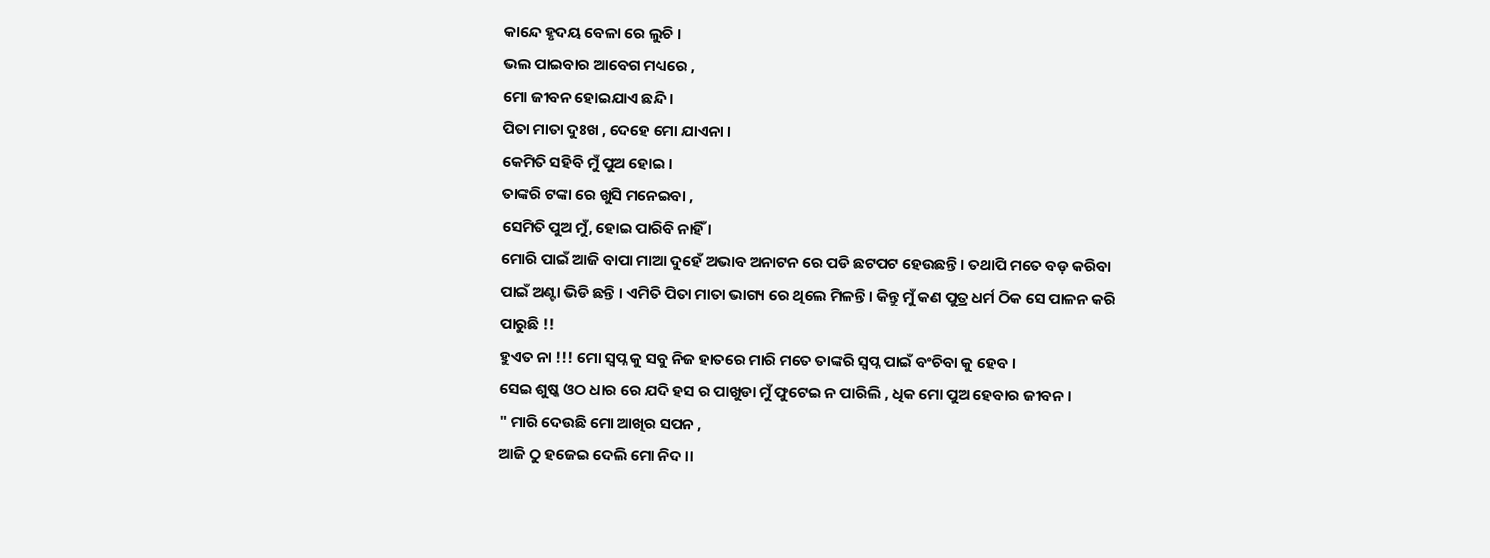କାନ୍ଦେ ହୃଦୟ ବେଳା ରେ ଲୁଚି ।
ଭଲ ପାଇବାର ଆବେଗ ମଧ୍ୟରେ ,
ମୋ ଜୀବନ ହୋଇଯାଏ ଛନ୍ଦି ।
ପିତା ମାତା ଦୁଃଖ , ଦେହେ ମୋ ଯାଏନା ।
କେମିତି ସହିବି ମୁଁ ପୁଅ ହୋଇ ।
ତାଙ୍କରି ଟଙ୍କା ରେ ଖୁସି ମନେଇବା ,
ସେମିତି ପୁଅ ମୁଁ, ହୋଇ ପାରିବି ନାହିଁ ।
ମୋରି ପାଇଁ ଆଜି ବାପା ମାଆ ଦୁହେଁ ଅଭାବ ଅନାଟନ ରେ ପଡି ଛଟପଟ ହେଉଛନ୍ତି । ତଥାପି ମତେ ବଡ଼ କରିବା ପାଇଁ ଅଣ୍ଟା ଭିଡି ଛନ୍ତି । ଏମିତି ପିତା ମାତା ଭାଗ୍ୟ ରେ ଥିଲେ ମିଳନ୍ତି। କିନ୍ତୁ ମୁଁ କଣ ପୁତ୍ର ଧର୍ମ ଠିକ ସେ ପାଳନ କରି ପାରୁଛି !!
ହୁଏତ ନା !!! ମୋ ସ୍ୱପ୍ନ କୁ ସବୁ ନିଜ ହାତରେ ମାରି ମତେ ତାଙ୍କରି ସ୍ୱପ୍ନ ପାଇଁ ବଂଚିବା କୁ ହେବ ।
ସେଇ ଶୁଷ୍କ ଓଠ ଧାର ରେ ଯଦି ହସ ର ପାଖୁଡା ମୁଁ ଫୁଟେଇ ନ ପାରିଲି , ଧିକ ମୋ ପୁଅ ହେବାର ଜୀବନ ।
" ମାରି ଦେଉଛି ମୋ ଆଖିର ସପନ ,
ଆଜି ଠୁ ହଜେଇ ଦେଲି ମୋ ନିଦ ।।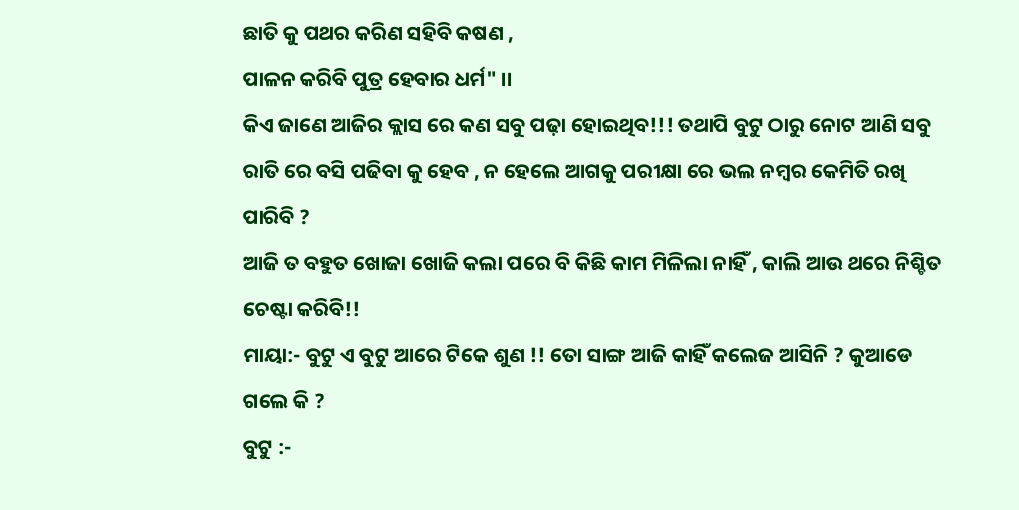ଛାତି କୁ ପଥର କରିଣ ସହିବି କଷଣ ,
ପାଳନ କରିବି ପୁତ୍ର ହେବାର ଧର୍ମ" ।।
କିଏ ଜାଣେ ଆଜିର କ୍ଲାସ ରେ କଣ ସବୁ ପଢ଼ା ହୋଇଥିବ!!! ତଥାପି ବୁଟୁ ଠାରୁ ନୋଟ ଆଣି ସବୁ ରାତି ରେ ବସି ପଢିବା କୁ ହେବ , ନ ହେଲେ ଆଗକୁ ପରୀକ୍ଷା ରେ ଭଲ ନମ୍ବର କେମିତି ରଖି ପାରିବି ?
ଆଜି ତ ବହୁତ ଖୋଜା ଖୋଜି କଲା ପରେ ବି କିଛି କାମ ମିଳିଲା ନାହିଁ , କାଲି ଆଉ ଥରେ ନିଶ୍ଚିତ ଚେଷ୍ଟା କରିବି!!
ମାୟା:- ବୁଟୁ ଏ ବୁଟୁ ଆରେ ଟିକେ ଶୁଣ !! ତୋ ସାଙ୍ଗ ଆଜି କାହିଁ କଲେଜ ଆସିନି ? କୁଆଡେ ଗଲେ କି ?
ବୁଟୁ :-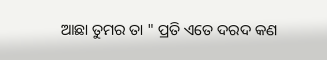ଆଛା ତୁମର ତା " ପ୍ରତି ଏତେ ଦରଦ କଣ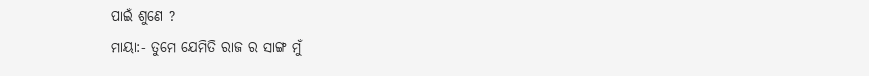ପାଇଁ ଶୁଣେ ?
ମାୟା:- ତୁମେ ଯେମିତି ରାଜ ର ସାଙ୍ଗ ମୁଁ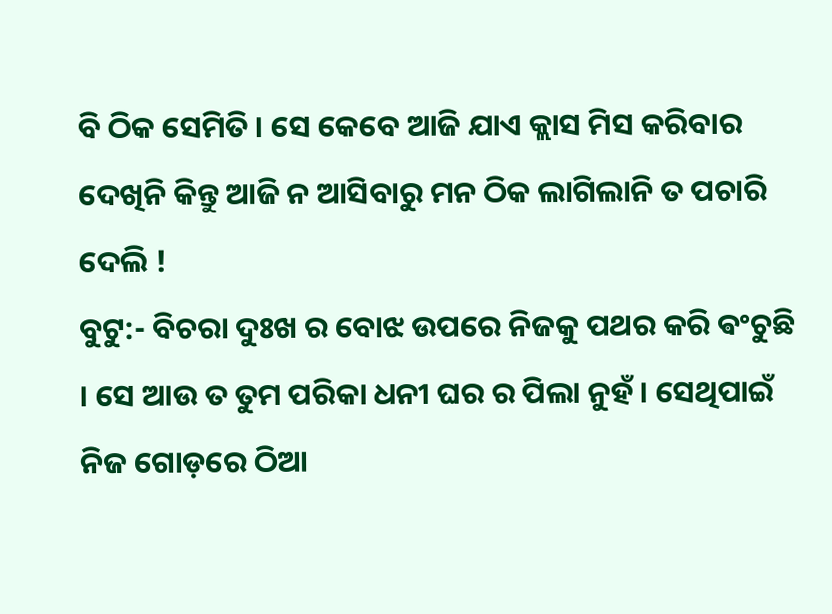ବି ଠିକ ସେମିତି । ସେ କେବେ ଆଜି ଯାଏ କ୍ଲାସ ମିସ କରିବାର ଦେଖିନି କିନ୍ତୁ ଆଜି ନ ଆସିବାରୁ ମନ ଠିକ ଲାଗିଲାନି ତ ପଚାରି ଦେଲି !
ବୁଟୁ:- ବିଚରା ଦୁଃଖ ର ବୋଝ ଉପରେ ନିଜକୁ ପଥର କରି ଵଂଚୁଛି । ସେ ଆଉ ତ ତୁମ ପରିକା ଧନୀ ଘର ର ପିଲା ନୁହଁ । ସେଥିପାଇଁ ନିଜ ଗୋଡ଼ରେ ଠିଆ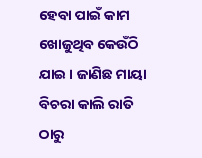ହେବା ପାଇଁ କାମ ଖୋଜୁଥିବ କେଉଁଠି ଯାଇ । ଜାଣିଛ ମାୟା ବିଚରା କାଲି ରାତି ଠାରୁ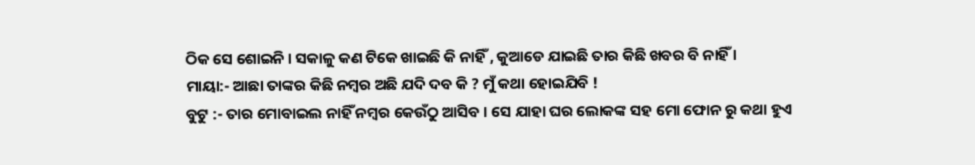ଠିକ ସେ ଶୋଇନି । ସକାଳୁ କଣ ଟିକେ ଖାଇଛି କି ନାହିଁ , କୁଆଡେ ଯାଇଛି ତାର କିଛି ଖବର ବି ନାହିଁ ।
ମାୟା:- ଆଛା ତାଙ୍କର କିଛି ନମ୍ବର ଅଛି ଯଦି ଦବ କି ? ମୁଁ କଥା ହୋଇଯିବି !
ବୁଟୁ :- ତାର ମୋବାଇଲ ନାହିଁ ନମ୍ବର କେଉଁଠୁ ଆସିବ । ସେ ଯାହା ଘର ଲୋକଙ୍କ ସହ ମୋ ଫୋନ ରୁ କଥା ହୁଏ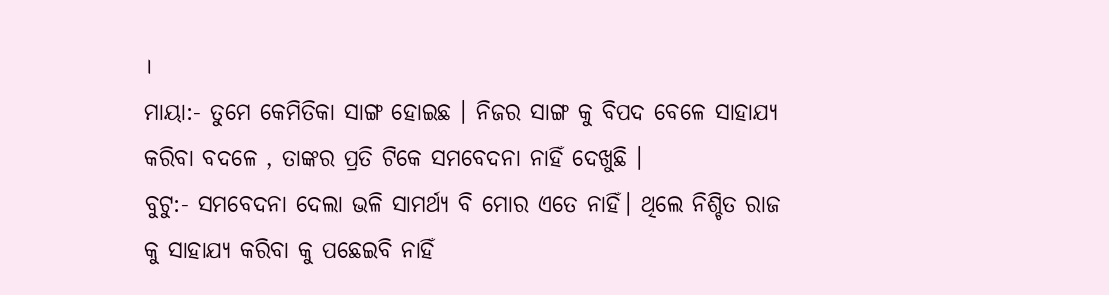।
ମାୟା:- ତୁମେ କେମିତିକା ସାଙ୍ଗ ହୋଇଛ । ନିଜର ସାଙ୍ଗ କୁ ବିପଦ ବେଳେ ସାହାଯ୍ୟ କରିବା ବଦଳେ , ତାଙ୍କର ପ୍ରତି ଟିକେ ସମବେଦନା ନାହିଁ ଦେଖୁଛି ।
ବୁଟୁ:- ସମବେଦନା ଦେଲା ଭଳି ସାମର୍ଥ୍ୟ ବି ମୋର ଏତେ ନାହିଁ। ଥିଲେ ନିଶ୍ଚିତ ରାଜ କୁ ସାହାଯ୍ୟ କରିବା କୁ ପଛେଇବି ନାହିଁ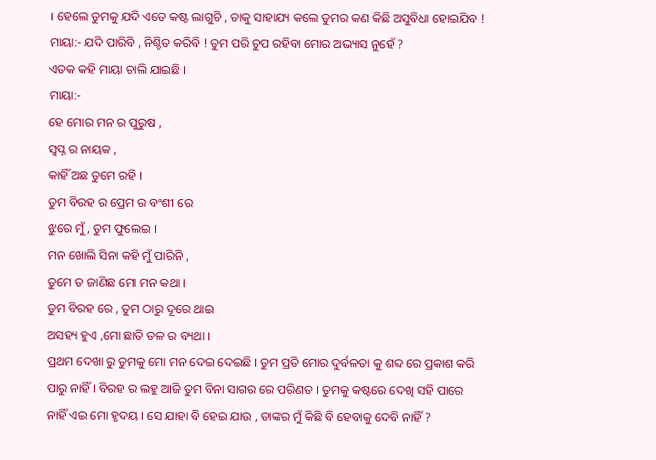। ହେଲେ ତୁମକୁ ଯଦି ଏତେ କଷ୍ଟ ଲାଗୁଚି , ତାକୁ ସାହାଯ୍ୟ କଲେ ତୁମର କଣ କିଛି ଅସୁବିଧା ହୋଇଯିବ !
ମାୟା:- ଯଦି ପାରିବି , ନିଶ୍ଚିତ କରିବି ! ତୁମ ପରି ଚୁପ ରହିବା ମୋର ଅଭ୍ୟାସ ନୁହେଁ ?
ଏତକ କହି ମାୟା ଚାଲି ଯାଇଛି ।
ମାୟା:-
ହେ ମୋର ମନ ର ପୁରୁଷ ,
ସ୍ୱପ୍ନ ର ନାୟକ ,
କାହିଁ ଅଛ ତୁମେ ରହି ।
ତୁମ ବିରହ ର ପ୍ରେମ ର ବଂଶୀ ରେ
ଝୁରେ ମୁଁ, ତୁମ ଫୁଲେଇ ।
ମନ ଖୋଲି ସିନା କହି ମୁଁ ପାରିନି ,
ତୁମେ ତ ଜାଣିଛ ମୋ ମନ କଥା ।
ତୁମ ବିରହ ରେ , ତୁମ ଠାରୁ ଦୂରେ ଥାଇ
ଅସହ୍ୟ ହୁଏ ,ମୋ ଛାତି ତଳ ର ବ୍ୟଥା ।
ପ୍ରଥମ ଦେଖା ରୁ ତୁମକୁ ମୋ ମନ ଦେଇ ଦେଇଛି । ତୁମ ପ୍ରତି ମୋର ଦୁର୍ବଳତା କୁ ଶବ୍ଦ ରେ ପ୍ରକାଶ କରି ପାରୁ ନାହିଁ । ବିରହ ର ଲହୁ ଆଜି ତୁମ ବିନା ସାଗର ରେ ପରିଣତ । ତୁମକୁ କଷ୍ଟରେ ଦେଖି ସହି ପାରେ ନାହିଁ ଏଇ ମୋ ହୃଦୟ । ସେ ଯାହା ବି ହେଇ ଯାଉ , ତାଙ୍କର ମୁଁ କିଛି ବି ହେବାକୁ ଦେବି ନାହିଁ ?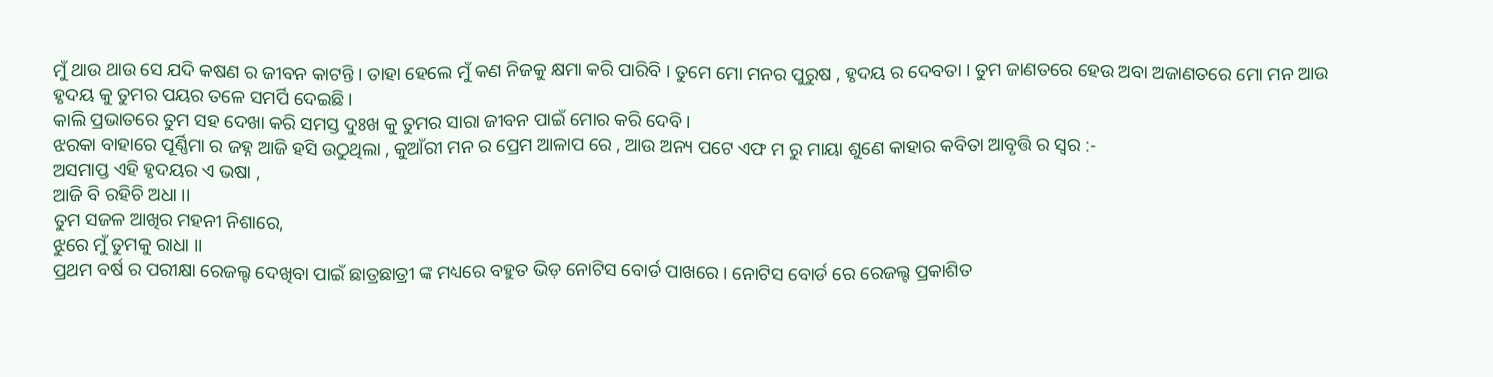ମୁଁ ଥାଉ ଥାଉ ସେ ଯଦି କଷଣ ର ଜୀବନ କାଟନ୍ତି । ତାହା ହେଲେ ମୁଁ କଣ ନିଜକୁ କ୍ଷମା କରି ପାରିବି । ତୁମେ ମୋ ମନର ପୁରୁଷ , ହୃଦୟ ର ଦେବତା । ତୁମ ଜାଣତରେ ହେଉ ଅବା ଅଜାଣତରେ ମୋ ମନ ଆଉ ହୃଦୟ କୁ ତୁମର ପୟର ତଳେ ସମର୍ପି ଦେଇଛି।
କାଲି ପ୍ରଭାତରେ ତୁମ ସହ ଦେଖା କରି ସମସ୍ତ ଦୁଃଖ କୁ ତୁମର ସାରା ଜୀବନ ପାଇଁ ମୋର କରି ଦେବି।
ଝରକା ବାହାରେ ପୂର୍ଣ୍ଣିମା ର ଜହ୍ନ ଆଜି ହସି ଉଠୁଥିଲା , କୁଆଁରୀ ମନ ର ପ୍ରେମ ଆଳାପ ରେ , ଆଉ ଅନ୍ୟ ପଟେ ଏଫ ମ ରୁ ମାୟା ଶୁଣେ କାହାର କବିତା ଆବୃତ୍ତି ର ସ୍ୱର :-
ଅସମାପ୍ତ ଏହି ହୃଦୟର ଏ ଭଷା ,
ଆଜି ବି ରହିଚି ଅଧା ।।
ତୁମ ସଜଳ ଆଖିର ମହନୀ ନିଶାରେ,
ଝୁରେ ମୁଁ ତୁମକୁ ରାଧା ।।
ପ୍ରଥମ ବର୍ଷ ର ପରୀକ୍ଷା ରେଜଲ୍ଟ ଦେଖିବା ପାଇଁ ଛାତ୍ରଛାତ୍ରୀ ଙ୍କ ମଧ୍ୟରେ ବହୁତ ଭିଡ଼ ନୋଟିସ ବୋର୍ଡ ପାଖରେ । ନୋଟିସ ବୋର୍ଡ ରେ ରେଜଲ୍ଟ ପ୍ରକାଶିତ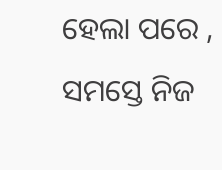ହେଲା ପରେ , ସମସ୍ତେ ନିଜ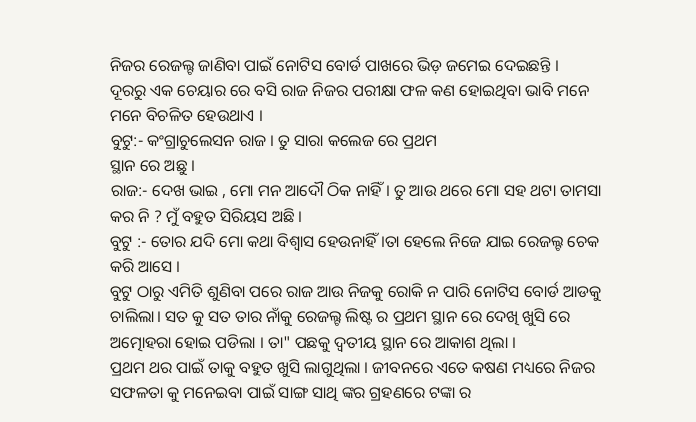ନିଜର ରେଜଲ୍ଟ ଜାଣିବା ପାଇଁ ନୋଟିସ ବୋର୍ଡ ପାଖରେ ଭିଡ଼ ଜମେଇ ଦେଇଛନ୍ତି ।
ଦୂରରୁ ଏକ ଚେୟାର ରେ ବସି ରାଜ ନିଜର ପରୀକ୍ଷା ଫଳ କଣ ହୋଇଥିବା ଭାବି ମନେ ମନେ ବିଚଳିତ ହେଉଥାଏ ।
ବୁଟୁ:- କଂଗ୍ରାଚୁଲେସନ ରାଜ । ତୁ ସାରା କଲେଜ ରେ ପ୍ରଥମ
ସ୍ଥାନ ରେ ଅଛୁ ।
ରାଜ:- ଦେଖ ଭାଇ , ମୋ ମନ ଆଦୌ ଠିକ ନାହିଁ । ତୁ ଆଉ ଥରେ ମୋ ସହ ଥଟା ତାମସା କର ନି ? ମୁଁ ବହୁତ ସିରିୟସ ଅଛି ।
ବୁଟୁ :- ତୋର ଯଦି ମୋ କଥା ବିଶ୍ୱାସ ହେଉନାହିଁ ।ତା ହେଲେ ନିଜେ ଯାଇ ରେଜଲ୍ଟ ଚେକ କରି ଆସେ ।
ବୁଟୁ ଠାରୁ ଏମିତି ଶୁଣିବା ପରେ ରାଜ ଆଉ ନିଜକୁ ରୋକି ନ ପାରି ନୋଟିସ ବୋର୍ଡ ଆଡକୁ ଚାଲିଲା। ସତ କୁ ସତ ତାର ନାଁକୁ ରେଜଲ୍ଟ ଲିଷ୍ଟ ର ପ୍ରଥମ ସ୍ଥାନ ରେ ଦେଖି ଖୁସି ରେ ଅତ୍ମୋହରା ହୋଇ ପଡିଲା । ତା" ପଛକୁ ଦ୍ଵତୀୟ ସ୍ଥାନ ରେ ଆକାଶ ଥିଲା ।
ପ୍ରଥମ ଥର ପାଇଁ ତାକୁ ବହୁତ ଖୁସି ଲାଗୁଥିଲା । ଜୀବନରେ ଏତେ କଷଣ ମଧ୍ୟରେ ନିଜର ସଫଳତା କୁ ମନେଇବା ପାଇଁ ସାଙ୍ଗ ସାଥି ଙ୍କର ଗ୍ରହଣରେ ଟଙ୍କା ର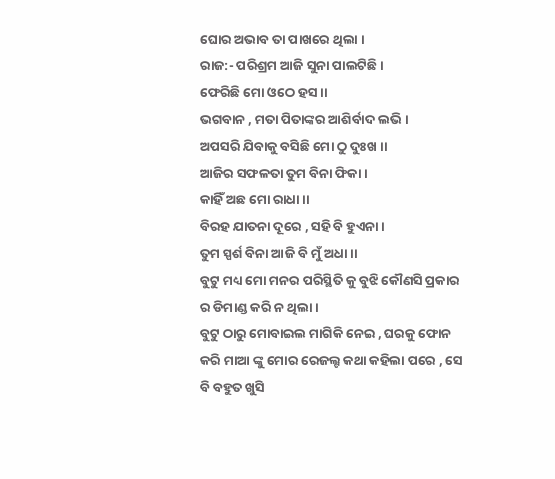ଘୋର ଅଭାବ ତା ପାଖରେ ଥିଲା ।
ରାଜ:- ପରିଶ୍ରମ ଆଜି ସୁନା ପାଲଟିଛି ।
ଫେରିଛି ମୋ ଓଠେ ହସ ।।
ଭଗବାନ , ମତା ପିତାଙ୍କର ଆଶିର୍ବାଦ ଲଭି ।
ଅପସରି ଯିବାକୁ ବସିଛି ମୋ ଠୁ ଦୁଃଖ ।।
ଆଜିର ସଫଳତା ତୁମ ବିନା ଫିକା ।
କାହିଁ ଅଛ ମୋ ରାଧା ।।
ବିରହ ଯାତନା ଦୂରେ , ସହି ବି ହୁଏନା ।
ତୁମ ସ୍ପର୍ଶ ବିନା ଆଜି ବି ମୁଁ ଅଧା ।।
ବୁଟୁ ମଧ୍ୟ ମୋ ମନର ପରିସ୍ଥିତି କୁ ବୁଝି କୌଣସି ପ୍ରକାର ର ଡିମାଣ୍ଡ କରି ନ ଥିଲା ।
ବୁଟୁ ଠାରୁ ମୋବାଇଲ ମାଗିକି ନେଇ , ଘରକୁ ଫୋନ କରି ମାଆ ଙ୍କୁ ମୋର ରେଜଲ୍ଟ କଥା କହିଲା ପରେ , ସେ ବି ବହୁତ ଖୁସି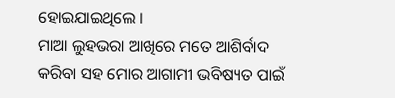ହୋଇଯାଇଥିଲେ ।
ମାଆ ଲୁହଭରା ଆଖିରେ ମତେ ଆଶିର୍ବାଦ କରିବା ସହ ମୋର ଆଗାମୀ ଭବିଷ୍ୟତ ପାଇଁ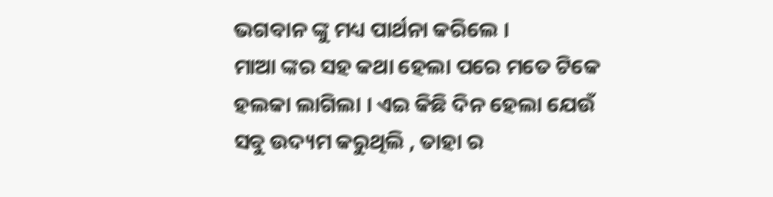ଭଗବାନ ଙ୍କୁ ମଧ୍ୟ ପାର୍ଥନା କରିଲେ ।
ମାଆ ଙ୍କର ସହ କଥା ହେଲା ପରେ ମତେ ଟିକେ ହଲକା ଲାଗିଲା । ଏଇ କିଛି ଦିନ ହେଲା ଯେଉଁ ସବୁ ଉଦ୍ୟମ କରୁଥିଲି , ତାହା ର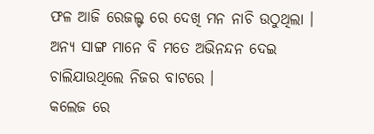ଫଳ ଆଜି ରେଜଲ୍ଟ ରେ ଦେଖି ମନ ନାଚି ଉଠୁଥିଲା ।
ଅନ୍ୟ ସାଙ୍ଗ ମାନେ ବି ମତେ ଅଭିନନ୍ଦନ ଦେଇ ଚାଲିଯାଉଥିଲେ ନିଜର ବାଟରେ ।
କଲେଜ ରେ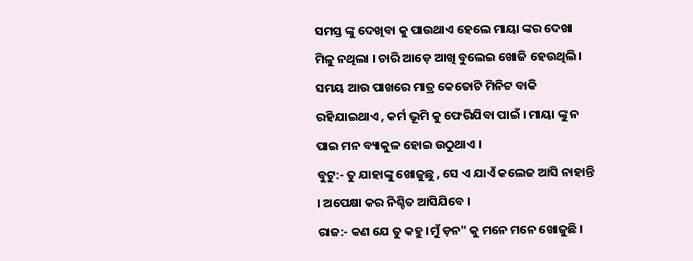ସମସ୍ତ ଙ୍କୁ ଦେଖିବା କୁ ପାଉଥାଏ ହେଲେ ମାୟା ଙ୍କର ଦେଖା ମିଳୁ ନଥିଲା । ଚାରି ଆଡ଼େ ଆଖି ବୁଲେଇ ଖୋଜି ହେଉଥିଲି । ସମୟ ଆଉ ପାଖରେ ମାତ୍ର କେତୋଟି ମିନିଟ ବାକି ରହିଯାଇଥାଏ , କର୍ମ ଭୂମି କୁ ଫେରିଯିବା ପାଇଁ । ମାୟା ଙ୍କୁ ନ ପାଇ ମନ ବ୍ୟାକୁଳ ହୋଇ ଉଠୁଥାଏ ।
ବୁଟୁ:- ତୁ ଯାହାଙ୍କୁ ଖୋଜୁଛୁ , ସେ ଏ ଯାଏଁ କଲେଜ ଆସି ନାହାନ୍ତି । ଅପେକ୍ଷା କର ନିଶ୍ଚିତ ଆସିଯିବେ ।
ରାଜ:- କଣ ଯେ ତୁ କହୁ ।ମୁଁ ଡ଼ନ" କୁ ମନେ ମନେ ଖୋଜୁଛି ।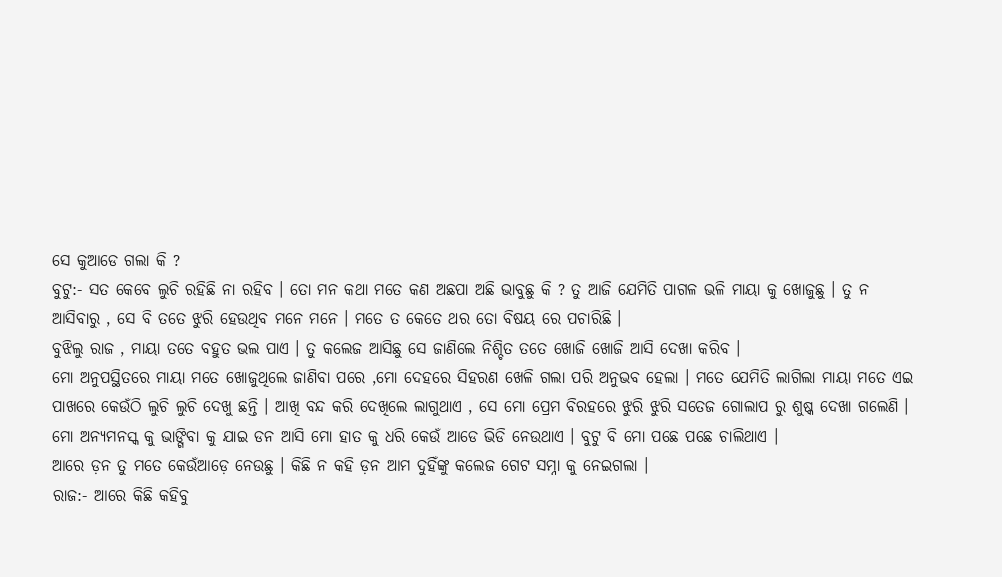ସେ କୁଆଡେ ଗଲା କି ?
ବୁଟୁ:- ସତ କେବେ ଲୁଚି ରହିଛି ନା ରହିବ । ତୋ ମନ କଥା ମତେ କଣ ଅଛପା ଅଛି ଭାବୁଛୁ କି ? ତୁ ଆଜି ଯେମିତି ପାଗଳ ଭଳି ମାୟା କୁ ଖୋଜୁଛୁ । ତୁ ନ ଆସିବାରୁ , ସେ ବି ତତେ ଝୁରି ହେଉଥିବ ମନେ ମନେ । ମତେ ତ କେତେ ଥର ତୋ ବିଷୟ ରେ ପଚାରିଛି ।
ବୁଝିଲୁ ରାଜ , ମାୟା ତତେ ବହୁତ ଭଲ ପାଏ । ତୁ କଲେଜ ଆସିଛୁ ସେ ଜାଣିଲେ ନିଶ୍ଚିତ ତତେ ଖୋଜି ଖୋଜି ଆସି ଦେଖା କରିବ ।
ମୋ ଅନୁପସ୍ଥିତରେ ମାୟା ମତେ ଖୋଜୁଥିଲେ ଜାଣିବା ପରେ ,ମୋ ଦେହରେ ସିହରଣ ଖେଳି ଗଲା ପରି ଅନୁଭବ ହେଲା । ମତେ ଯେମିତି ଲାଗିଲା ମାୟା ମତେ ଏଇ ପାଖରେ କେଉଁଠି ଲୁଚି ଲୁଚି ଦେଖୁ ଛନ୍ତି । ଆଖି ବନ୍ଦ କରି ଦେଖିଲେ ଲାଗୁଥାଏ , ସେ ମୋ ପ୍ରେମ ବିରହରେ ଝୁରି ଝୁରି ସତେଜ ଗୋଲାପ ରୁ ଶୁଷ୍କ ଦେଖା ଗଲେଣି ।
ମୋ ଅନ୍ୟମନସ୍କ କୁ ଭାଙ୍ଗିବା କୁ ଯାଇ ଡନ ଆସି ମୋ ହାତ କୁ ଧରି କେଉଁ ଆଡେ ଭିଡି ନେଉଥାଏ । ବୁଟୁ ବି ମୋ ପଛେ ପଛେ ଚାଲିଥାଏ ।
ଆରେ ଡ଼ନ ତୁ ମତେ କେଉଁଆଡ଼େ ନେଉଛୁ । କିଛି ନ କହି ଡ଼ନ ଆମ ଦୁହିଁଙ୍କୁ କଲେଜ ଗେଟ ସମ୍ନା କୁ ନେଇଗଲା ।
ରାଜ:- ଆରେ କିଛି କହିବୁ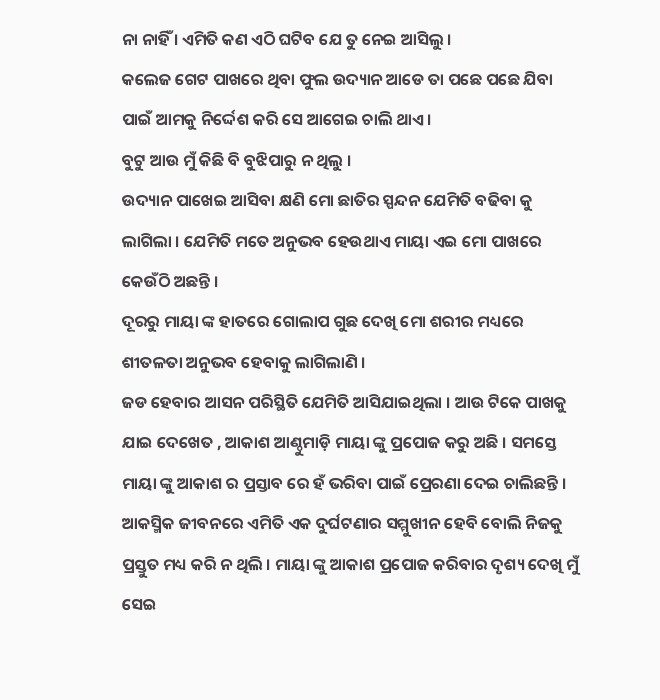ନା ନାହିଁ । ଏମିତି କଣ ଏଠି ଘଟିବ ଯେ ତୁ ନେଇ ଆସିଲୁ ।
କଲେଜ ଗେଟ ପାଖରେ ଥିବା ଫୁଲ ଉଦ୍ୟାନ ଆଡେ ତା ପଛେ ପଛେ ଯିବା ପାଇଁ ଆମକୁ ନିର୍ଦ୍ଦେଶ କରି ସେ ଆଗେଇ ଚାଲି ଥାଏ ।
ବୁଟୁ ଆଉ ମୁଁ କିଛି ବି ବୁଝିପାରୁ ନ ଥିଲୁ ।
ଉଦ୍ୟାନ ପାଖେଇ ଆସିବା କ୍ଷଣି ମୋ ଛାତିର ସ୍ପନ୍ଦନ ଯେମିତି ବଢିବା କୁ ଲାଗିଲା । ଯେମିତି ମତେ ଅନୁଭବ ହେଉଥାଏ ମାୟା ଏଇ ମୋ ପାଖରେ କେଉଁଠି ଅଛନ୍ତି ।
ଦୂରରୁ ମାୟା ଙ୍କ ହାତରେ ଗୋଲାପ ଗୁଛ ଦେଖି ମୋ ଶରୀର ମଧ୍ୟରେ ଶୀତଳତା ଅନୁଭବ ହେବାକୁ ଲାଗିଲାଣି ।
ଜଡ ହେବାର ଆସନ ପରିସ୍ଥିତି ଯେମିତି ଆସିଯାଇଥିଲା । ଆଉ ଟିକେ ପାଖକୁ ଯାଇ ଦେଖେତ , ଆକାଶ ଆଣ୍ଠୁମାଡ଼ି ମାୟା ଙ୍କୁ ପ୍ରପୋଜ କରୁ ଅଛି । ସମସ୍ତେ ମାୟା ଙ୍କୁ ଆକାଶ ର ପ୍ରସ୍ତାବ ରେ ହଁ ଭରିବା ପାଇଁ ପ୍ରେରଣା ଦେଇ ଚାଲିଛନ୍ତି ।
ଆକସ୍ମିକ ଜୀବନରେ ଏମିତି ଏକ ଦୁର୍ଘଟଣାର ସମ୍ମୁଖୀନ ହେବି ବୋଲି ନିଜକୁ ପ୍ରସ୍ତୁତ ମଧ୍ୟ କରି ନ ଥିଲି । ମାୟା ଙ୍କୁ ଆକାଶ ପ୍ରପୋଜ କରିବାର ଦୃଶ୍ୟ ଦେଖି ମୁଁ ସେଇ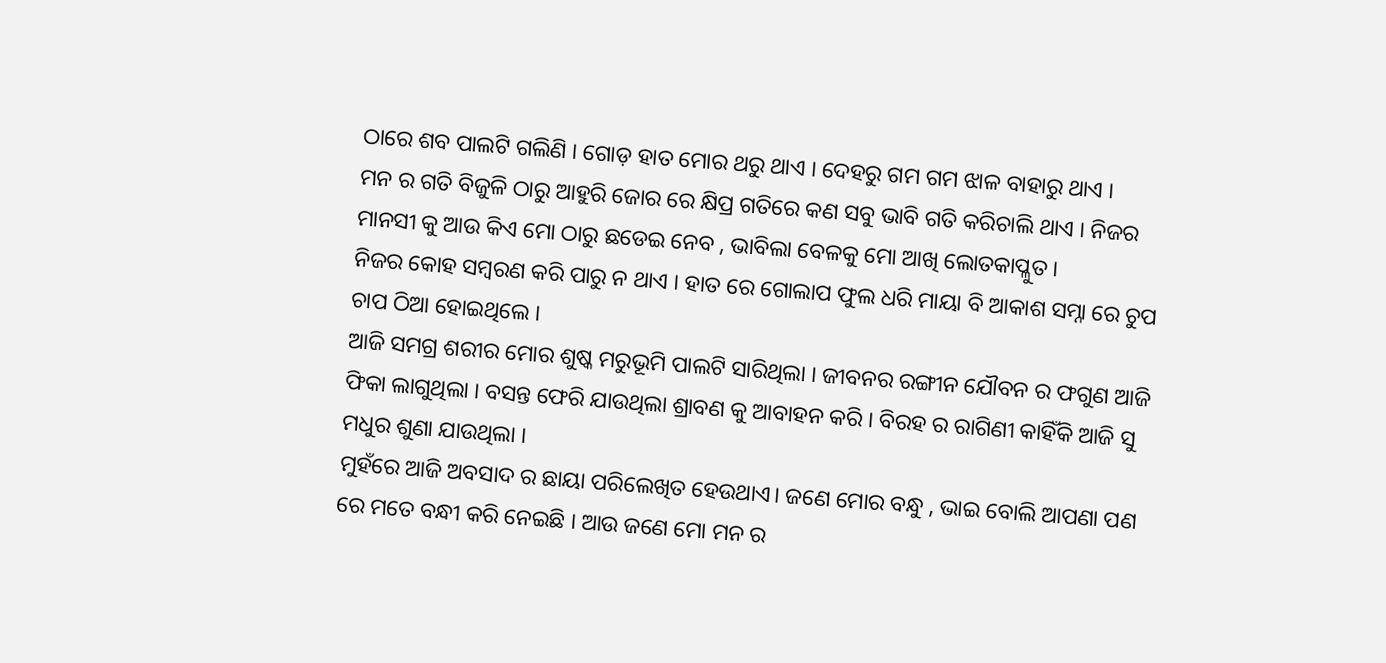ଠାରେ ଶବ ପାଲଟି ଗଲିଣି । ଗୋଡ଼ ହାତ ମୋର ଥରୁ ଥାଏ । ଦେହରୁ ଗମ ଗମ ଝାଳ ବାହାରୁ ଥାଏ ।
ମନ ର ଗତି ବିଜୁଳି ଠାରୁ ଆହୁରି ଜୋର ରେ କ୍ଷିପ୍ର ଗତିରେ କଣ ସବୁ ଭାବି ଗତି କରିଚାଲି ଥାଏ । ନିଜର ମାନସୀ କୁ ଆଉ କିଏ ମୋ ଠାରୁ ଛଡେଇ ନେବ , ଭାବିଲା ବେଳକୁ ମୋ ଆଖି ଲୋତକାପ୍ଳୁତ।
ନିଜର କୋହ ସମ୍ବରଣ କରି ପାରୁ ନ ଥାଏ । ହାତ ରେ ଗୋଲାପ ଫୁଲ ଧରି ମାୟା ବି ଆକାଶ ସମ୍ନା ରେ ଚୁପ ଚାପ ଠିଆ ହୋଇଥିଲେ ।
ଆଜି ସମଗ୍ର ଶରୀର ମୋର ଶୁଷ୍କ ମରୁଭୂମି ପାଲଟି ସାରିଥିଲା । ଜୀବନର ରଙ୍ଗୀନ ଯୌବନ ର ଫଗୁଣ ଆଜି ଫିକା ଲାଗୁଥିଲା । ବସନ୍ତ ଫେରି ଯାଉଥିଲା ଶ୍ରାବଣ କୁ ଆବାହନ କରି । ବିରହ ର ରାଗିଣୀ କାହିଁକି ଆଜି ସୁ ମଧୁର ଶୁଣା ଯାଉଥିଲା ।
ମୁହଁରେ ଆଜି ଅବସାଦ ର ଛାୟା ପରିଲେଖିତ ହେଉଥାଏ। ଜଣେ ମୋର ବନ୍ଧୁ , ଭାଇ ବୋଲି ଆପଣା ପଣ ରେ ମତେ ବନ୍ଧୀ କରି ନେଇଛି । ଆଉ ଜଣେ ମୋ ମନ ର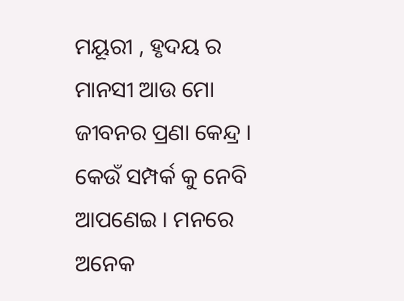ମୟୂରୀ , ହୃଦୟ ର ମାନସୀ ଆଉ ମୋ ଜୀବନର ପ୍ରଣା କେନ୍ଦ୍ର ।
କେଉଁ ସମ୍ପର୍କ କୁ ନେବି ଆପଣେଇ । ମନରେ ଅନେକ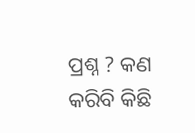ପ୍ରଶ୍ନ ? କଣ କରିବି କିଛି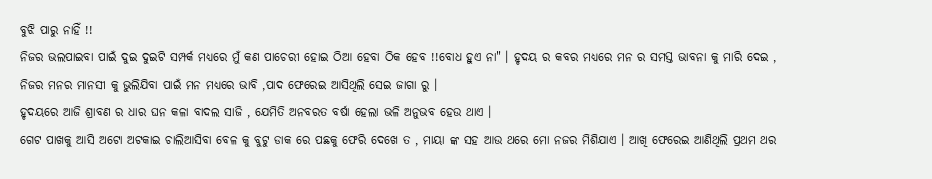ବୁଝି ପାରୁ ନାହିଁ !!
ନିଜର ଭଲପାଇବା ପାଇଁ ଦୁଇ ଦୁଇଟି ସମ୍ପର୍କ ମଧ୍ୟରେ ମୁଁ କଣ ପାଚେରୀ ହୋଇ ଠିଆ ହେବା ଠିକ ହେବ !!ବୋଧ ହୁଏ ନା" । ହୃଦୟ ର କବର ମଧ୍ୟରେ ମନ ର ସମସ୍ତ ଭାବନା କୁ ମାରି ଦେଇ , ନିଜର ମନର ମାନସୀ କୁ ଭୁଲିଯିବା ପାଇଁ ମନ ମଧ୍ୟରେ ଭାବି ,ପାଦ ଫେରେଇ ଆସିଥିଲି ସେଇ ଜାଗା ରୁ ।
ହୃଦୟରେ ଆଜି ଶ୍ରାବଣ ର ଧାର ଘନ କଳା ବାଦଲ ସାଜି , ଯେମିତି ଅନବରତ ବର୍ଷା ହେଲା ଭଳି ଅନୁଭବ ହେଉ ଥାଏ ।
ଗେଟ ପାଖକୁ ଆସି ଅଟୋ ଅଟକାଇ ଚାଲିଆସିବା ବେଳ କୁ ବୁଟୁ ଡାକ ରେ ପଛକୁ ଫେରି ଦେଖେ ତ , ମାୟା ଙ୍କ ସହ ଆଉ ଥରେ ମୋ ନଜର ମିଶିଯାଏ । ଆଖି ଫେରେଇ ଆଣିଥିଲି ପ୍ରଥମ ଥର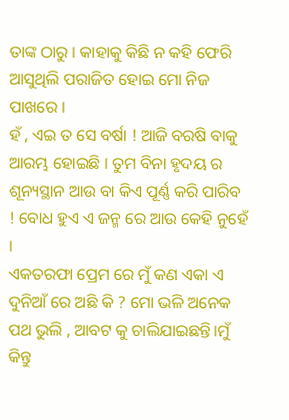ତାଙ୍କ ଠାରୁ । କାହାକୁ କିଛି ନ କହି ଫେରି ଆସୁଥିଲି ପରାଜିତ ହୋଇ ମୋ ନିଜ ପାଖରେ ।
ହଁ , ଏଇ ତ ସେ ବର୍ଷା ! ଆଜି ବରଷି ବାକୁ ଆରମ୍ଭ ହୋଇଛି । ତୁମ ବିନା ହୃଦୟ ର ଶୂନ୍ୟସ୍ଥାନ ଆଉ ବା କିଏ ପୂର୍ଣ୍ଣ କରି ପାରିବ ! ବୋଧ ହୁଏ ଏ ଜନ୍ମ ରେ ଆଉ କେହି ନୁହେଁ ।
ଏକତରଫା ପ୍ରେମ ରେ ମୁଁ କଣ ଏକା ଏ ଦୁନିଆଁ ରେ ଅଛି କି ? ମୋ ଭଳି ଅନେକ ପଥ ଭୁଲି , ଆବଟ କୁ ଚାଲିଯାଇଛନ୍ତି।ମୁଁ କିନ୍ତୁ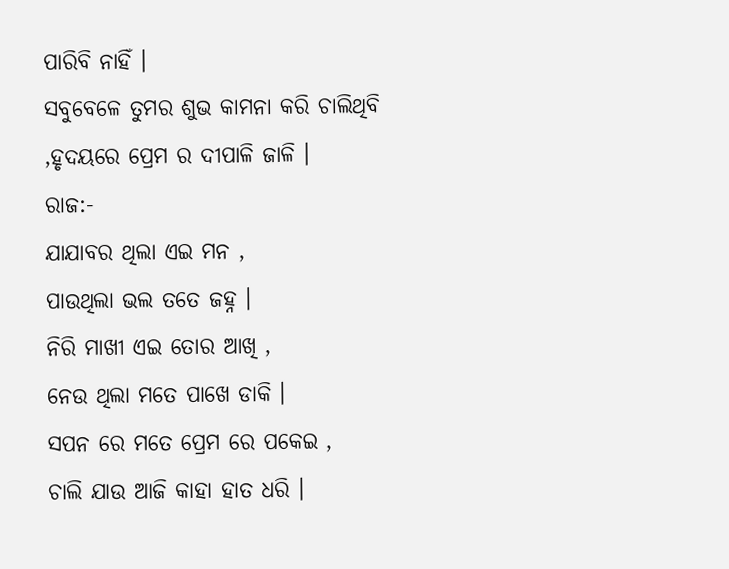ପାରିବି ନାହିଁ ।
ସବୁବେଳେ ତୁମର ଶୁଭ କାମନା କରି ଚାଲିଥିବି ,ହୃଦୟରେ ପ୍ରେମ ର ଦୀପାଳି ଜାଳି ।
ରାଜ:-
ଯାଯାବର ଥିଲା ଏଇ ମନ ,
ପାଉଥିଲା ଭଲ ତତେ ଜହ୍ନ ।
ନିରି ମାଖୀ ଏଇ ତୋର ଆଖି ,
ନେଉ ଥିଲା ମତେ ପାଖେ ଡାକି ।
ସପନ ରେ ମତେ ପ୍ରେମ ରେ ପକେଇ ,
ଚାଲି ଯାଉ ଆଜି କାହା ହାତ ଧରି ।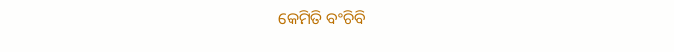କେମିତି ବଂଚିବି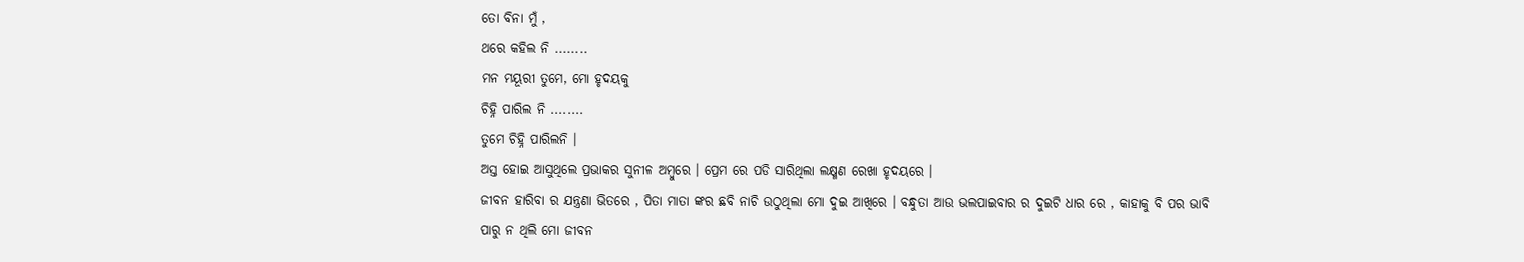ତୋ ବିନା ମୁଁ ,
ଥରେ କହିଲ ନି ........
ମନ ମୟୂରୀ ତୁମେ, ମୋ ହୃଦୟକୁ
ଚିହ୍ନି ପାରିଲ ନି ........
ତୁମେ ଚିହ୍ନି ପାରିଲନି ।
ଅସ୍ତ ହୋଇ ଆସୁଥିଲେ ପ୍ରଭାକର ସୁନୀଳ ଅମ୍ବୁରେ । ପ୍ରେମ ରେ ପଡି ସାରିଥିଲା ଲକ୍ଷ୍ମଣ ରେଖା ହୃଦୟରେ ।
ଜୀବନ ହାରିବା ର ଯନ୍ତ୍ରଣା ଭିତରେ , ପିତା ମାତା ଙ୍କର ଛବି ନାଚି ଉଠୁଥିଲା ମୋ ଦୁଇ ଆଖିରେ । ବନ୍ଧୁତା ଆଉ ଭଲପାଇବାର ର ଦୁଇଟି ଧାର ରେ , କାହାକୁ ବି ପର ଭାବି ପାରୁ ନ ଥିଲି ମୋ ଜୀବନ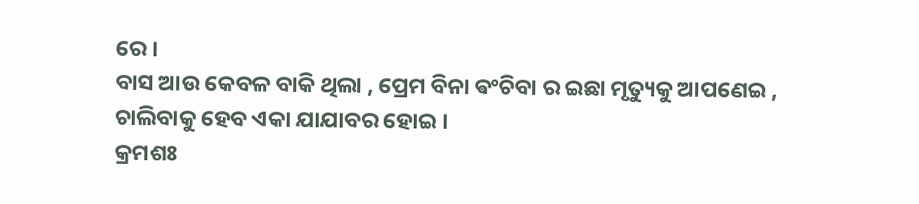ରେ ।
ବାସ ଆଉ କେବଳ ବାକି ଥିଲା , ପ୍ରେମ ବିନା ଵଂଚିବା ର ଇଛା ମୃତ୍ୟୁକୁ ଆପଣେଇ , ଚାଲିବାକୁ ହେବ ଏକା ଯାଯାବର ହୋଇ ।
କ୍ରମଶଃ